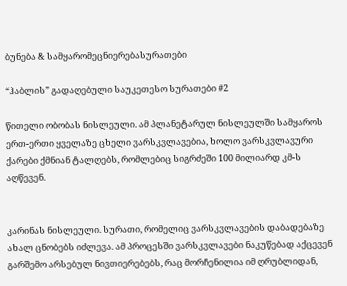ბუნება & სამყარომეცნიერებასურათები

“ჰაბლის” გადაღებული საუკეთესო სურათები #2

წითელი ობობას ნისლეული. ამ პლანეტარულ ნისლეულში სამყაროს ერთ-ერთი ყველაზე ცხელი ვარსკვლავებია, ხოლო ვარსკვლავური ქარები ქმნიან ტალღებს, რომლებიც სიგრძეში 100 მილიარდ კმ-ს აღწევენ.


კარინას ნისლეული. სურათი, რომელიც ვარსკვლავების დაბადებაზე ახალ ცნობებს იძლევა. ამ პროცესში ვარსკვლავები ნაკუწებად აქცევენ გარშემო არსებულ ნივთიერებებს, რაც მორჩენილია იმ ღრუბლიდან,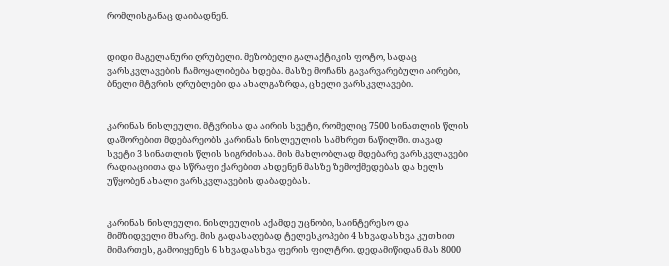რომლისგანაც დაიბადნენ.


დიდი მაგელანური ღრუბელი. მეზობელი გალაქტიკის ფოტო, სადაც ვარსკვლავების ჩამოყალიბება ხდება. მასზე მოჩანს გავარვარებული აირები, ბნელი მტვრის ღრუბლები და ახალგაზრდა, ცხელი ვარსკვლავები.


კარინას ნისლეული. მტვრისა და აირის სვეტი, რომელიც 7500 სინათლის წლის დაშორებით მდებარეობს კარინას ნისლეულის სამხრეთ ნაწილში. თავად სვეტი 3 სინათლის წლის სიგრძისაა. მის მახლობლად მდებარე ვარსკვლავები რადიაციითა და სწრაფი ქარებით ახდენენ მასზე ზემოქმედებას და ხელს უწყობენ ახალი ვარსკვლავების დაბადებას.


კარინას ნისლეული. ნისლეულის აქამდე უცნობი, საინტერესო და მიმზიდველი მხარე. მის გადასაღებად ტელესკოპები 4 სხვადასხვა კუთხით მიმართეს, გამოიყენეს 6 სხვადასხვა ფერის ფილტრი. დედამიწიდან მას 8000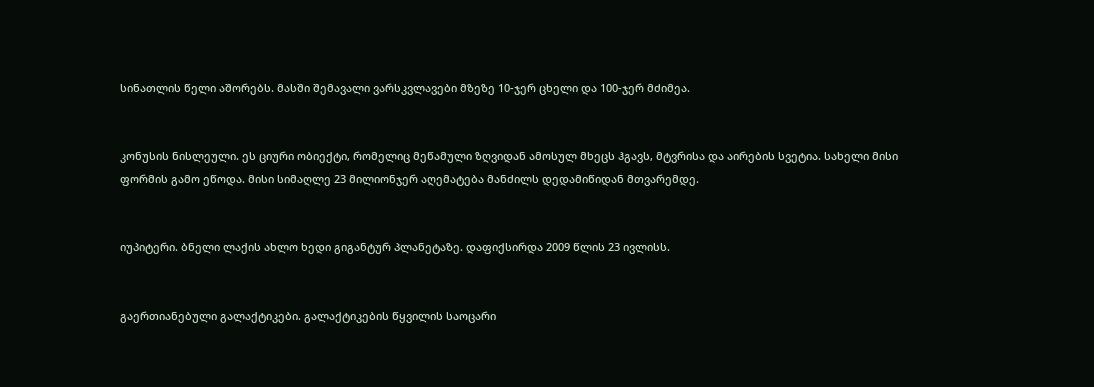სინათლის წელი აშორებს. მასში შემავალი ვარსკვლავები მზეზე 10-ჯერ ცხელი და 100-ჯერ მძიმეა.


კონუსის ნისლეული. ეს ციური ობიექტი, რომელიც მეწამული ზღვიდან ამოსულ მხეცს ჰგავს, მტვრისა და აირების სვეტია. სახელი მისი ფორმის გამო ეწოდა. მისი სიმაღლე 23 მილიონჯერ აღემატება მანძილს დედამიწიდან მთვარემდე.


იუპიტერი. ბნელი ლაქის ახლო ხედი გიგანტურ პლანეტაზე. დაფიქსირდა 2009 წლის 23 ივლისს.


გაერთიანებული გალაქტიკები. გალაქტიკების წყვილის საოცარი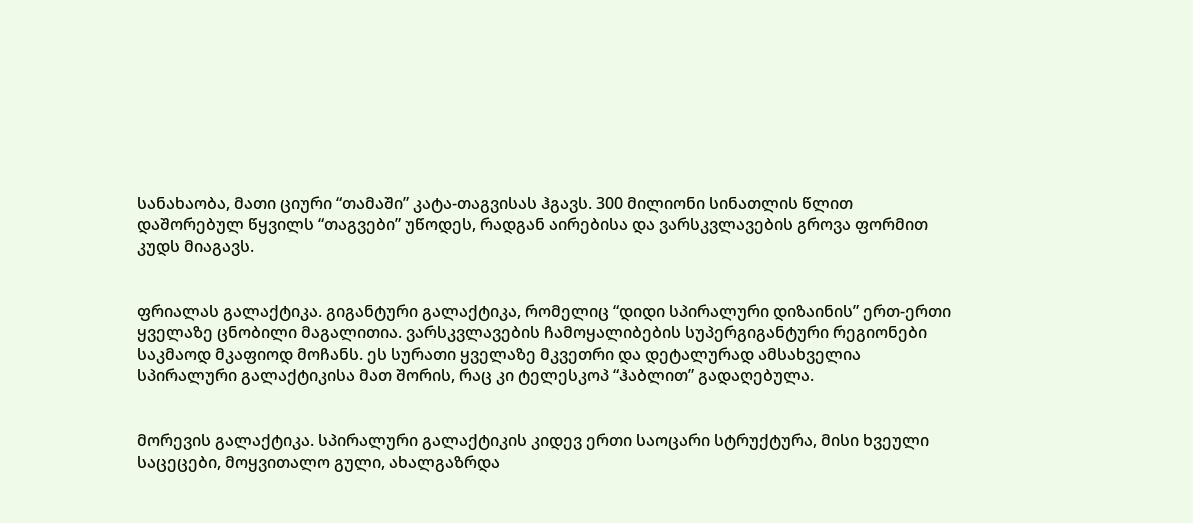სანახაობა, მათი ციური “თამაში” კატა-თაგვისას ჰგავს. 300 მილიონი სინათლის წლით დაშორებულ წყვილს “თაგვები” უწოდეს, რადგან აირებისა და ვარსკვლავების გროვა ფორმით კუდს მიაგავს.


ფრიალას გალაქტიკა. გიგანტური გალაქტიკა, რომელიც “დიდი სპირალური დიზაინის” ერთ-ერთი ყველაზე ცნობილი მაგალითია. ვარსკვლავების ჩამოყალიბების სუპერგიგანტური რეგიონები საკმაოდ მკაფიოდ მოჩანს. ეს სურათი ყველაზე მკვეთრი და დეტალურად ამსახველია სპირალური გალაქტიკისა მათ შორის, რაც კი ტელესკოპ “ჰაბლით” გადაღებულა.


მორევის გალაქტიკა. სპირალური გალაქტიკის კიდევ ერთი საოცარი სტრუქტურა, მისი ხვეული საცეცები, მოყვითალო გული, ახალგაზრდა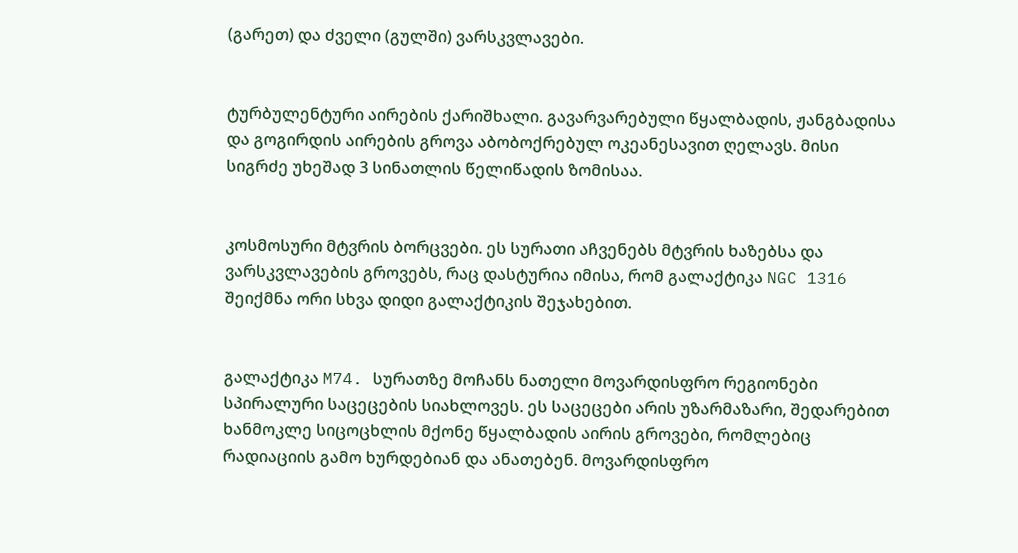(გარეთ) და ძველი (გულში) ვარსკვლავები.


ტურბულენტური აირების ქარიშხალი. გავარვარებული წყალბადის, ჟანგბადისა და გოგირდის აირების გროვა აბობოქრებულ ოკეანესავით ღელავს. მისი სიგრძე უხეშად 3 სინათლის წელიწადის ზომისაა.


კოსმოსური მტვრის ბორცვები. ეს სურათი აჩვენებს მტვრის ხაზებსა და ვარსკვლავების გროვებს, რაც დასტურია იმისა, რომ გალაქტიკა NGC 1316 შეიქმნა ორი სხვა დიდი გალაქტიკის შეჯახებით.


გალაქტიკა M74. სურათზე მოჩანს ნათელი მოვარდისფრო რეგიონები სპირალური საცეცების სიახლოვეს. ეს საცეცები არის უზარმაზარი, შედარებით ხანმოკლე სიცოცხლის მქონე წყალბადის აირის გროვები, რომლებიც რადიაციის გამო ხურდებიან და ანათებენ. მოვარდისფრო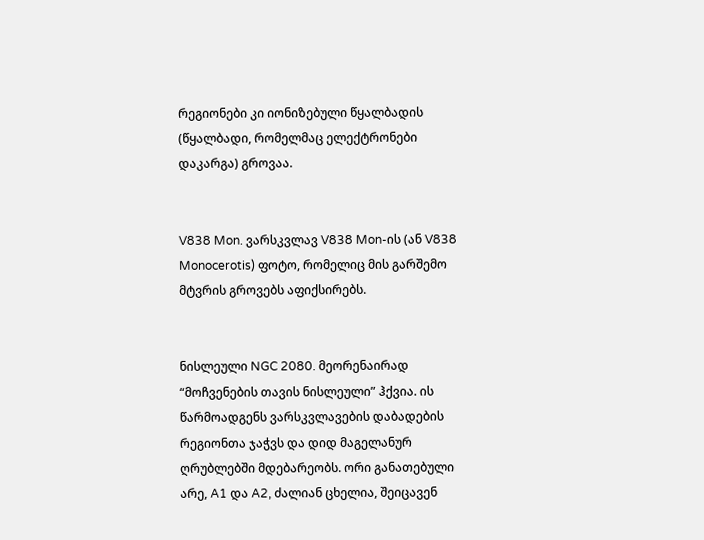რეგიონები კი იონიზებული წყალბადის (წყალბადი, რომელმაც ელექტრონები დაკარგა) გროვაა.


V838 Mon. ვარსკვლავ V838 Mon-ის (ან V838 Monocerotis) ფოტო, რომელიც მის გარშემო მტვრის გროვებს აფიქსირებს.


ნისლეული NGC 2080. მეორენაირად “მოჩვენების თავის ნისლეული” ჰქვია. ის წარმოადგენს ვარსკვლავების დაბადების რეგიონთა ჯაჭვს და დიდ მაგელანურ ღრუბლებში მდებარეობს. ორი განათებული არე, A1 და A2, ძალიან ცხელია, შეიცავენ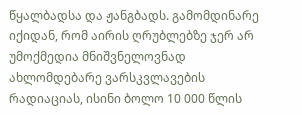წყალბადსა და ჟანგბადს. გამომდინარე იქიდან, რომ აირის ღრუბლებზე ჯერ არ უმოქმედია მნიშვნელოვნად ახლომდებარე ვარსკვლავების რადიაციას, ისინი ბოლო 10 000 წლის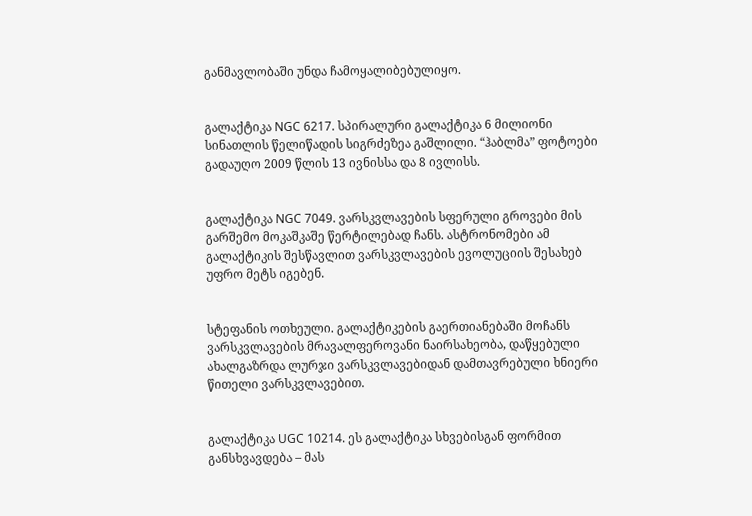განმავლობაში უნდა ჩამოყალიბებულიყო.


გალაქტიკა NGC 6217. სპირალური გალაქტიკა 6 მილიონი სინათლის წელიწადის სიგრძეზეა გაშლილი. “ჰაბლმა” ფოტოები გადაუღო 2009 წლის 13 ივნისსა და 8 ივლისს.


გალაქტიკა NGC 7049. ვარსკვლავების სფერული გროვები მის გარშემო მოკაშკაშე წერტილებად ჩანს. ასტრონომები ამ გალაქტიკის შესწავლით ვარსკვლავების ევოლუციის შესახებ უფრო მეტს იგებენ.


სტეფანის ოთხეული. გალაქტიკების გაერთიანებაში მოჩანს ვარსკვლავების მრავალფეროვანი ნაირსახეობა, დაწყებული ახალგაზრდა ლურჯი ვარსკვლავებიდან დამთავრებული ხნიერი წითელი ვარსკვლავებით.


გალაქტიკა UGC 10214. ეს გალაქტიკა სხვებისგან ფორმით განსხვავდება – მას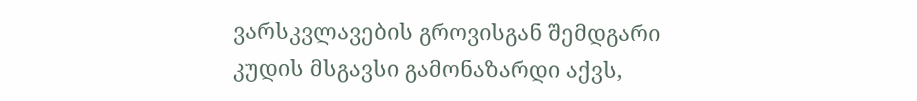ვარსკვლავების გროვისგან შემდგარი კუდის მსგავსი გამონაზარდი აქვს,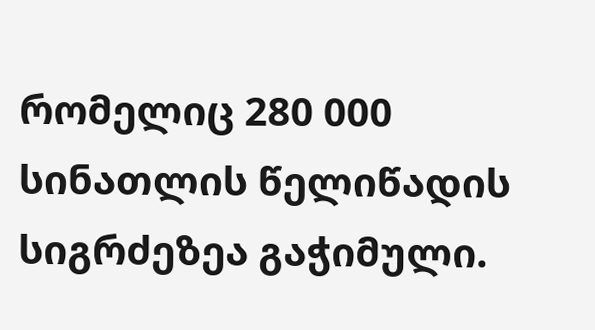რომელიც 280 000 სინათლის წელიწადის სიგრძეზეა გაჭიმული.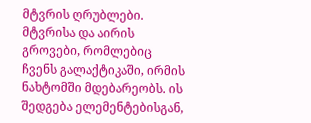მტვრის ღრუბლები. მტვრისა და აირის გროვები, რომლებიც ჩვენს გალაქტიკაში, ირმის ნახტომში მდებარეობს. ის შედგება ელემენტებისგან,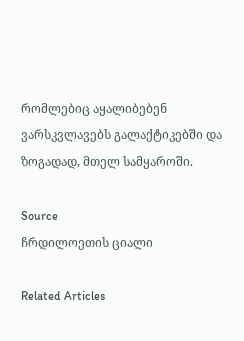რომლებიც აყალიბებენ ვარსკვლავებს გალაქტიკებში და ზოგადად, მთელ სამყაროში.

Source
ჩრდილოეთის ციალი

Related Articles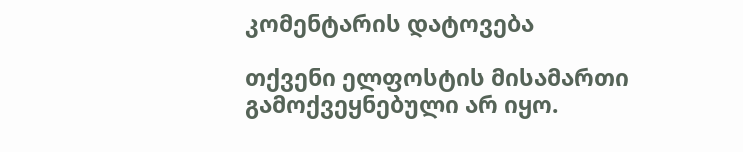კომენტარის დატოვება

თქვენი ელფოსტის მისამართი გამოქვეყნებული არ იყო.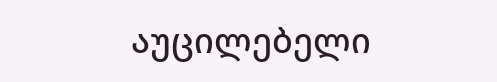აუცილებელი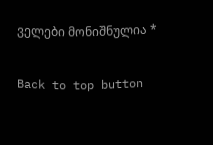ველები მონიშნულია *

Back to top button